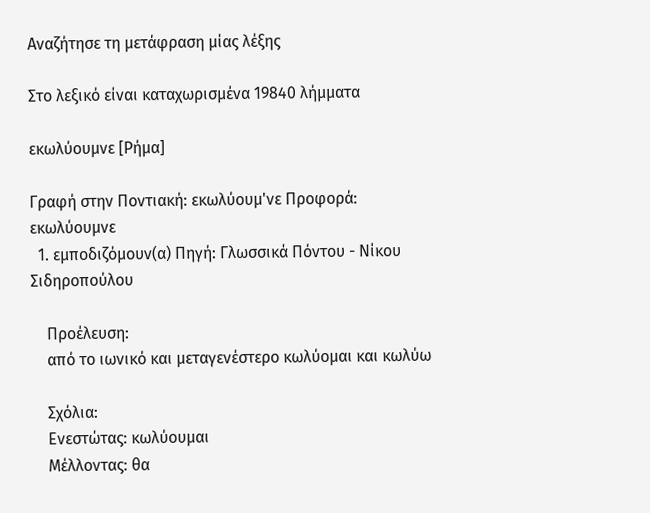Αναζήτησε τη μετάφραση μίας λέξης

Στο λεξικό είναι καταχωρισμένα 19840 λήμματα

εκωλύουμνε [Ρήμα]

Γραφή στην Ποντιακή: εκωλύουμ'νε Προφορά: εκωλύουμνε
  1. εμποδιζόμουν(α) Πηγή: Γλωσσικά Πόντου - Νίκου Σιδηροπούλου

    Προέλευση:
    από το ιωνικό και μεταγενέστερο κωλύομαι και κωλύω

    Σχόλια:
    Ενεστώτας: κωλύουμαι
    Μέλλοντας: θα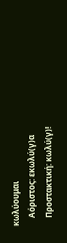κωλύουμαι
    Αόριστος: εκωλύ(γ)α
    Προστακτική: κωλύ(γ)!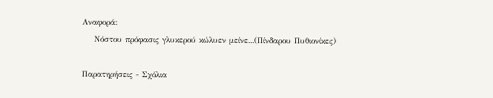Αναφορά:
    Νόστου πρόφασις γλυκερού κώλυεν μείνε...(Πίνδαρου Πυθιονίκες)

Παρατηρήσεις - Σχόλια